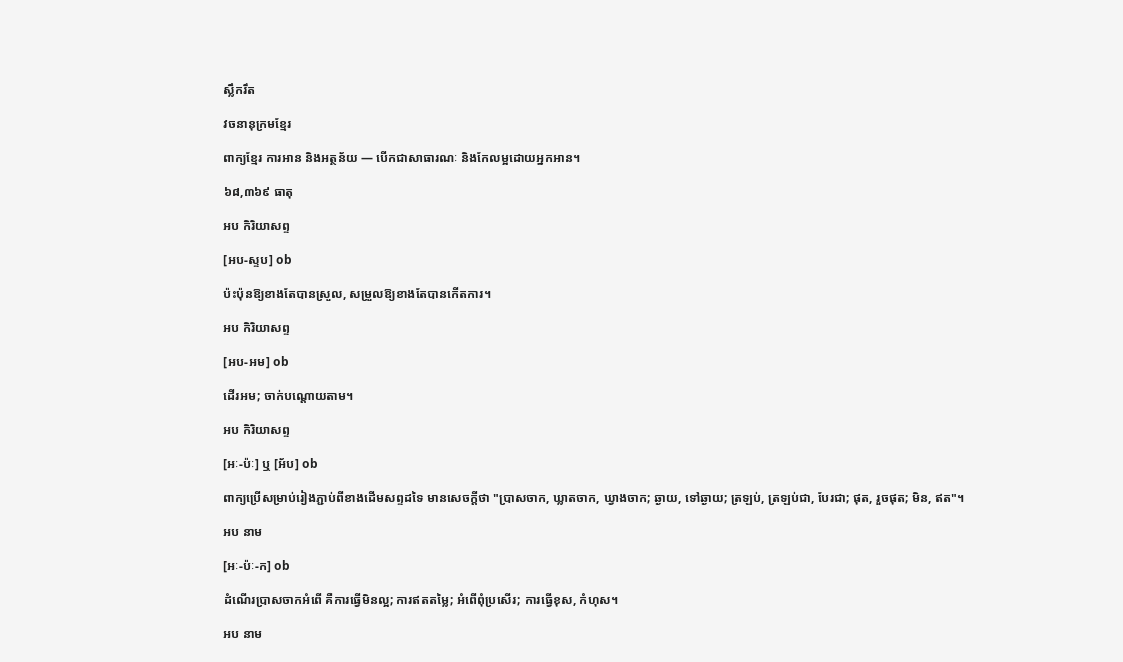ស្លឹករឹត

វចនានុក្រមខ្មែរ

ពាក្យខ្មែរ ការអាន និងអត្ថន័យ — បើកជាសាធារណៈ និងកែលម្អដោយអ្នកអាន។

៦៨,៣៦៩ ធាតុ

អប កិរិយាសព្ទ

[អប-ស្ទប] ob

ប៉ះប៉ុនឱ្យខាងតែបានស្រួល, សម្រួលឱ្យខាងតែបានកើតការ។

អប កិរិយាសព្ទ

[អប-អម] ob

ដើរអម; ចាក់បណ្ដោយតាម។

អប កិរិយាសព្ទ

[អៈ-ប៉ៈ] ឬ [អ័ប] ob

ពាក្យប្រើសម្រាប់រៀងភ្ជាប់ពីខាងដើមសព្ទដទៃ មានសេចក្ដីថា "ប្រាសចាក, ឃ្លាតចាក, ឃ្វាងចាក; ឆ្ងាយ, ទៅឆ្ងាយ; ត្រឡប់, ត្រឡប់ជា, បែរជា; ផុត, រួចផុត; មិន, ឥត"។

អប នាម

[អៈ-ប៉ៈ-ក] ob

ដំណើរប្រាសចាកអំពើ គឺការធ្វើមិនល្អ; ការឥតតម្លៃ; អំពើពុំប្រសើរ; ការធ្វើខុស, កំហុស។

អប នាម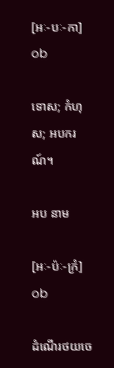[អៈ-បៈ-កា] ob

ទោស; កំហុស; អបករណ៍។

អប នាម

[អៈ-ប៉ៈ-ក្រំ] ob

ដំណើរថយចេ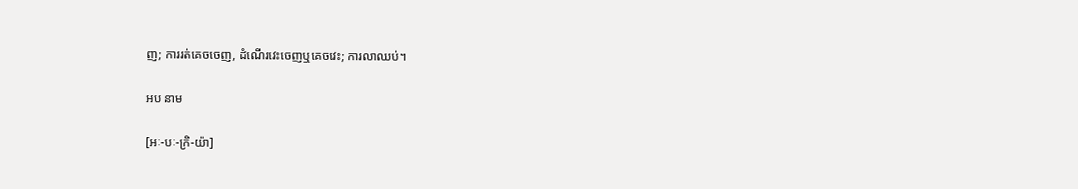ញ; ការរត់គេចចេញ, ដំណើរវេះចេញឬគេចវេះ; ការលាឈប់។

អប នាម

[អៈ-បៈ-ក្រិ-យ៉ា]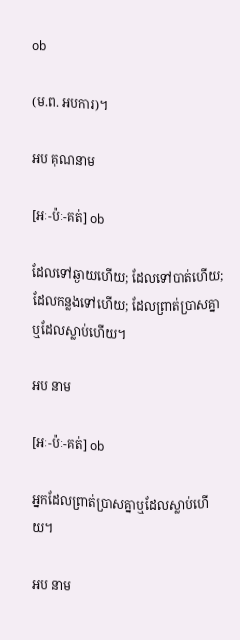ob

(ម.ព. អបការ)។

អប គុណនាម

[អៈ-ប៉ៈ-គត់] ob

ដែលទៅឆ្ងាយហើយ; ដែលទៅបាត់ហើយ; ដែលកន្លងទៅហើយ; ដែលព្រាត់ប្រាសគ្នាឬដែលស្លាប់ហើយ។

អប នាម

[អៈ-ប៉ៈ-គត់] ob

អ្នកដែលព្រាត់ប្រាសគ្នាឬដែលស្លាប់ហើយ។

អប នាម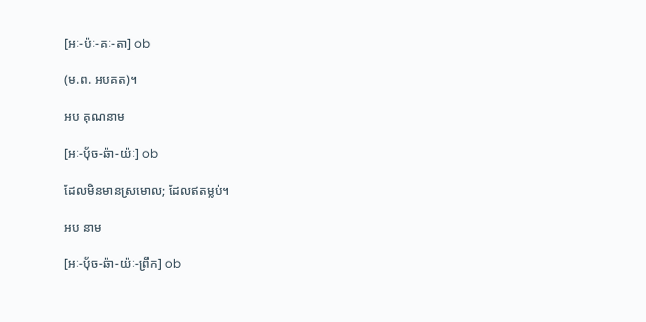[អៈ-ប៉ៈ-គៈ-តា] ob

(ម.ព. អបគត)។

អប គុណនាម

[អៈ-ប៉័ច-ឆ៉ា-យ៉ៈ] ob

ដែលមិនមានស្រមោល; ដែលឥតម្លប់។

អប នាម

[អៈ-ប៉័ច-ឆ៉ា-យ៉ៈ-ព្រឹក] ob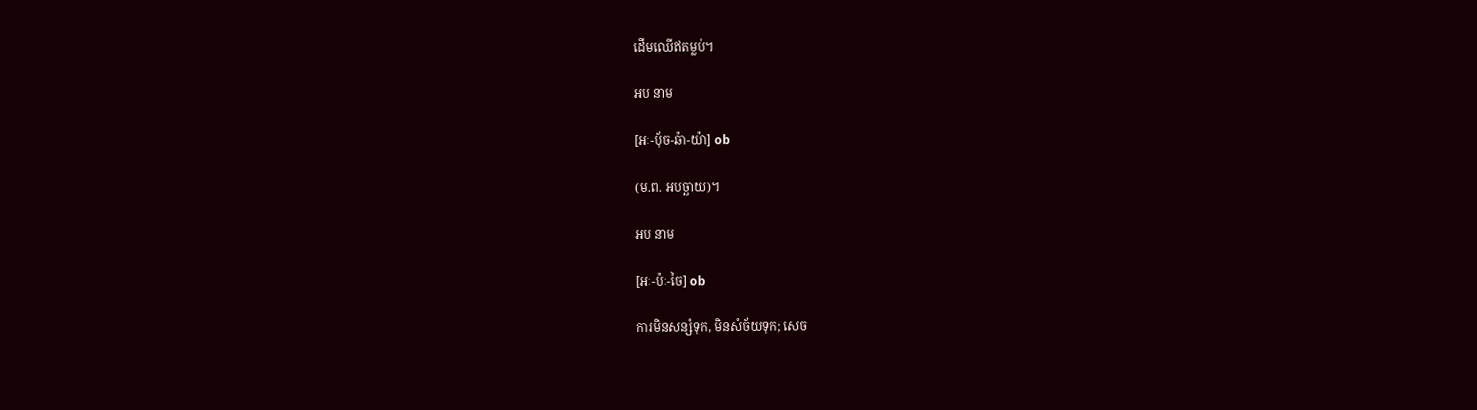ដើមឈើឥតម្លប់។

អប នាម

[អៈ-ប៉័ច-ឆ៉ា-យ៉ា] ob

(ម.ព. អបច្ឆាយ)។

អប នាម

[អៈ-ប៉ៈ-ចៃ] ob

ការមិនសន្សំទុក, មិនសំច័យទុក; សេច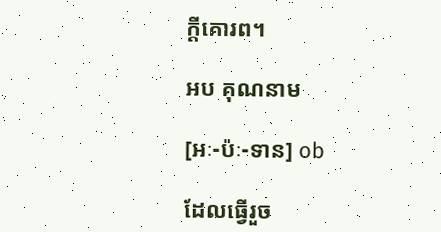ក្ដីគោរព។

អប គុណនាម

[អៈ-ប៉ៈ-ទាន] ob

ដែលធ្វើរួច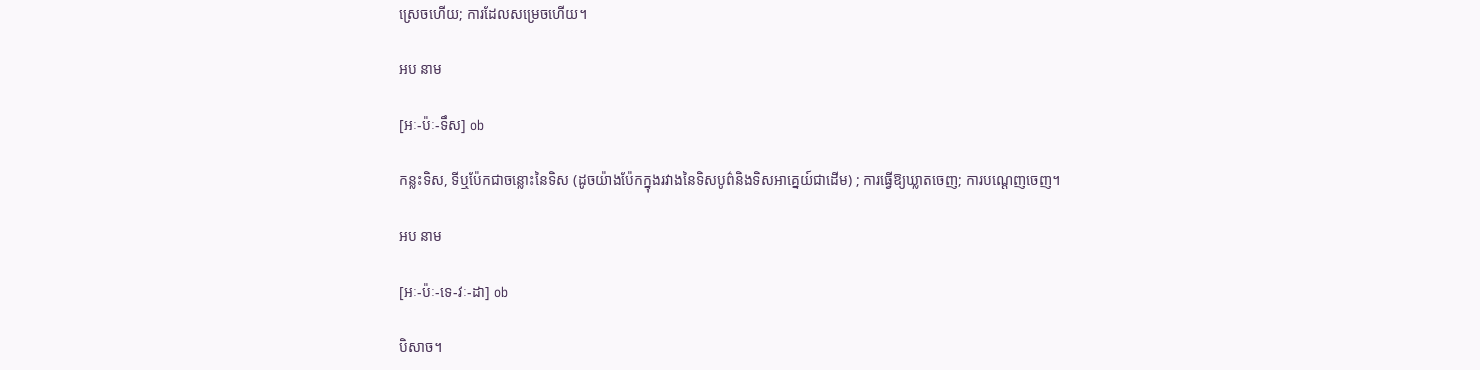ស្រេចហើយ; ការដែលសម្រេចហើយ។

អប នាម

[អៈ-ប៉ៈ-ទឹស] ob

កន្លះទិស, ទីឬប៉ែកជាចន្លោះនៃទិស (ដូចយ៉ាងប៉ែកក្នុងរវាងនៃទិសបូព៌និងទិសអាគ្នេយ៍ជាដើម) ; ការធ្វើឱ្យឃ្លាតចេញ; ការបណ្ដេញចេញ។

អប នាម

[អៈ-ប៉ៈ-ទេ-វៈ-ដា] ob

បិសាច។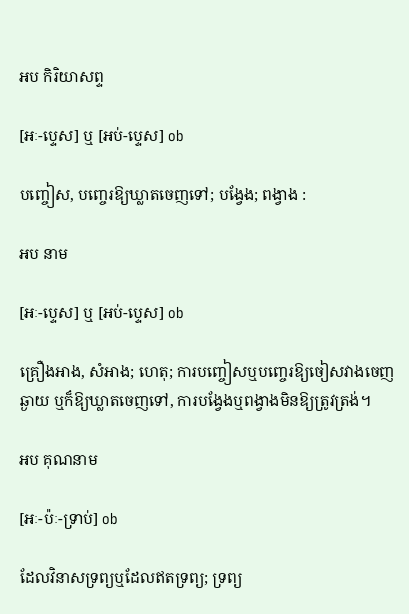អប កិរិយាសព្ទ

[អៈ-ប្ទេស] ឬ [អប់-ប្ទេស] ob

បញ្ចៀស, បញ្ចេរឱ្យឃ្លាតចេញទៅ; បង្វែង; ពង្វាង :

អប នាម

[អៈ-ប្ទេស] ឬ [អប់-ប្ទេស] ob

គ្រឿងអាង, សំអាង; ហេតុ; ការបញ្ចៀសឬបញ្ចេរឱ្យចៀសវាងចេញឆ្ងាយ ឬក៏ឱ្យឃ្លាតចេញទៅ, ការបង្វែងឬពង្វាងមិនឱ្យត្រូវត្រង់។

អប គុណនាម

[អៈ-ប៉ៈ-ទ្រាប់] ob

ដែលវិនាសទ្រព្យឬដែលឥតទ្រព្យ; ទ្រព្យ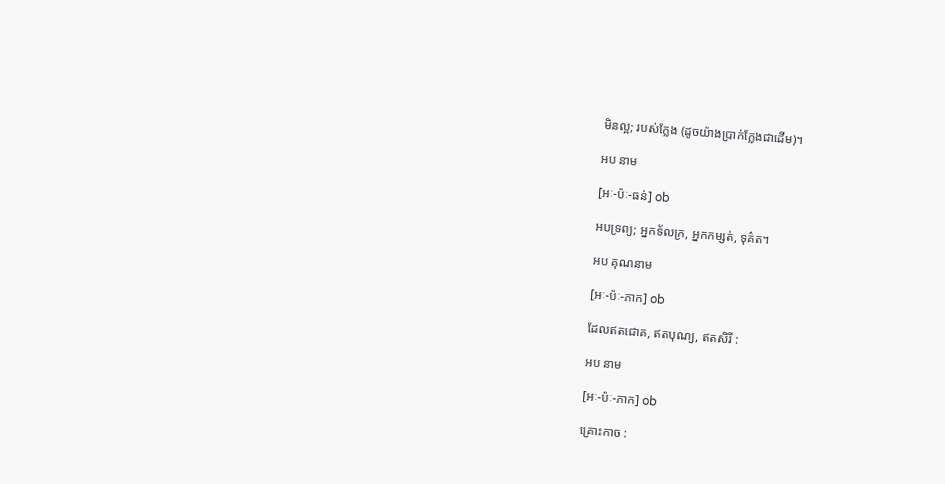មិនល្អ; របស់ក្លែង (ដូចយ៉ាងប្រាក់ក្លែងជាដើម)។

អប នាម

[អៈ-ប៉ៈ-ធន់] ob

អបទ្រព្យ; អ្នកទ័លក្រ, អ្នកកម្សត់, ទុគ៌ត។

អប គុណនាម

[អៈ-ប៉ៈ-ភាក] ob

ដែលឥតជោគ, ឥតបុណ្យ, ឥតសិរី :

អប នាម

[អៈ-ប៉ៈ-ភាក] ob

គ្រោះកាច :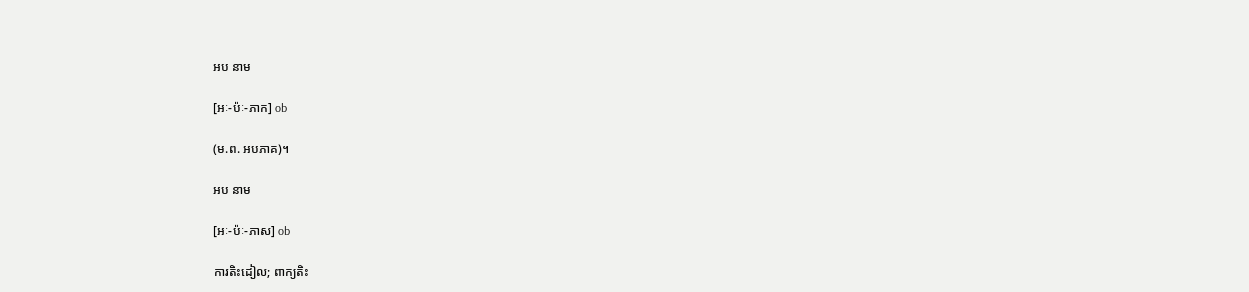អប នាម

[អៈ-ប៉ៈ-ភាក] ob

(ម.ព. អបភាគ)។

អប នាម

[អៈ-ប៉ៈ-ភាស] ob

ការតិះដៀល; ពាក្យតិះ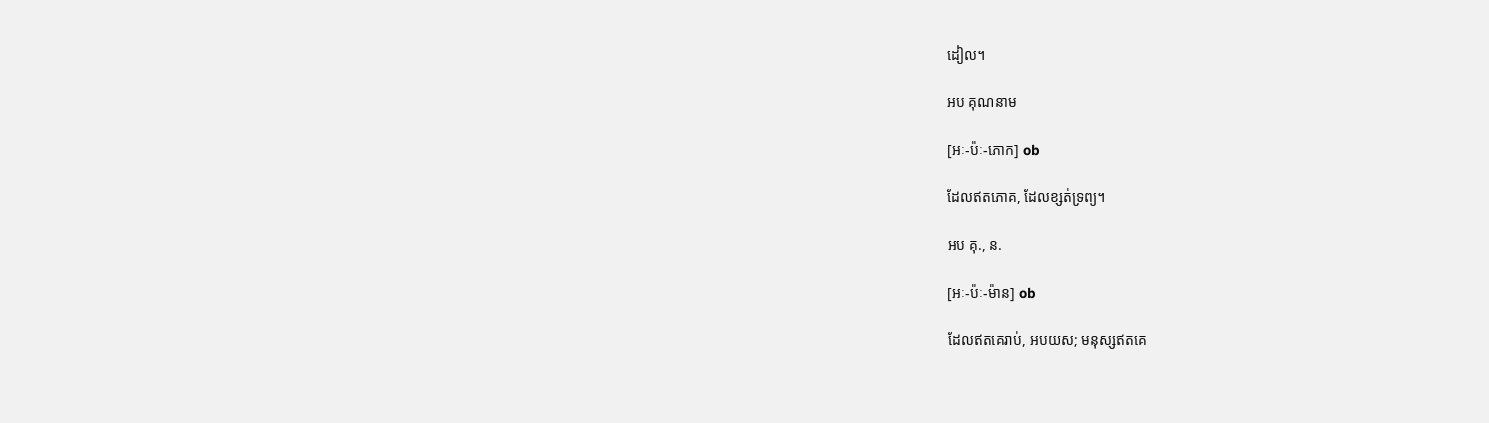ដៀល។

អប គុណនាម

[អៈ-ប៉ៈ-ភោក] ob

ដែលឥតភោគ, ដែលខ្សត់ទ្រព្យ។

អប គុ., ន.

[អៈ-ប៉ៈ-ម៉ាន] ob

ដែលឥតគេរាប់, អបយស; មនុស្សឥតគេ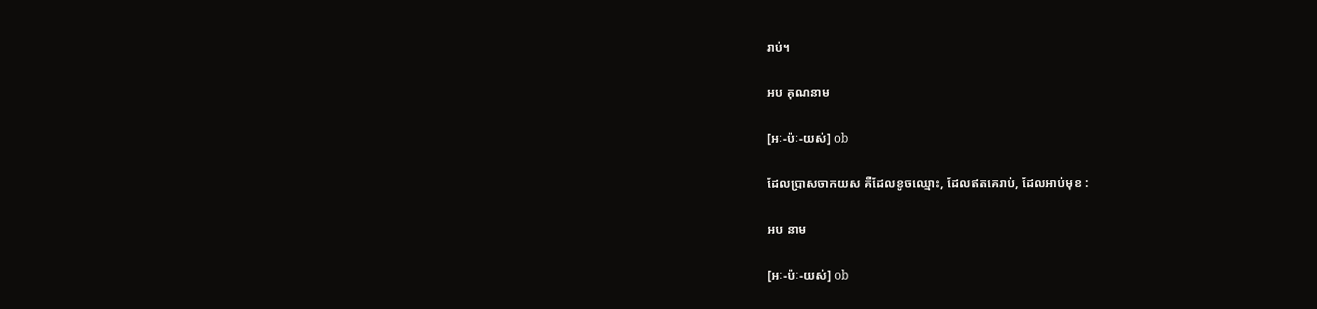រាប់។

អប គុណនាម

[អៈ-ប៉ៈ-យស់] ob

ដែលប្រាសចាកយស គឺដែលខូចឈ្មោះ, ដែលឥតគេរាប់, ដែលអាប់មុខ :

អប នាម

[អៈ-ប៉ៈ-យស់] ob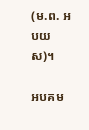(ម.ព. អបយស)។

អបគម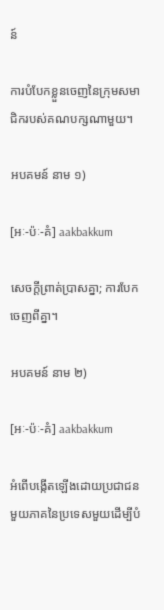ន៍

ការបំបែកខ្លួនចេញនៃក្រុមសមាជិករបស់គណបក្សណាមួយ។

អបគមន៍ នាម ១)

[អៈ-ប៉ៈ-គំ] aakbakkum

សេចក្ដីព្រាត់ប្រាសគ្នា; ការបែកចេញពីគ្នា។

អបគមន៍ នាម ២)

[អៈ-ប៉ៈ-គំ] aakbakkum

អំពើបង្កើតឡើងដោយប្រជាជនមួយភាគនៃប្រទេសមួយដើម្បីបំ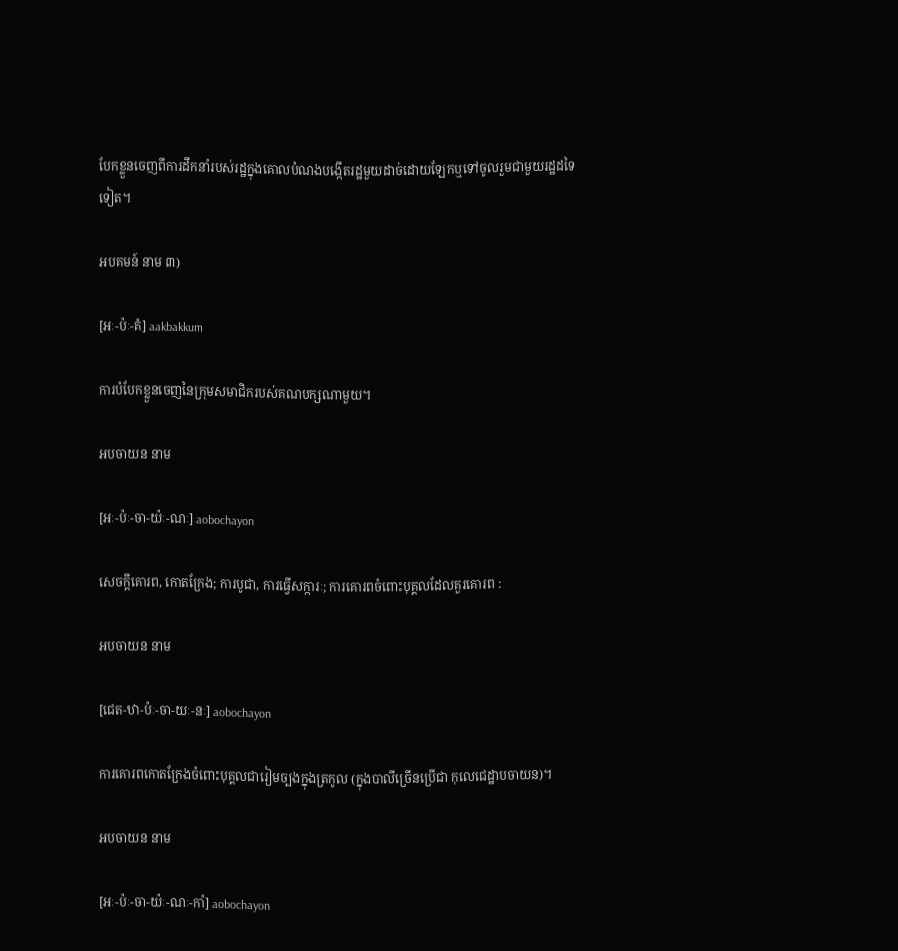បែកខ្លួនចេញពីការដឹកនាំរបស់រដ្ឋក្នុងគោលបំណងបង្កើតរដ្ឋមួយដាច់ដោយឡែកឬទៅចូលរួមជាមួយរដ្ឋដទៃទៀត។

អបគមន៍ នាម ៣)

[អៈ-ប៉ៈ-គំ] aakbakkum

ការបំបែកខ្លួនចេញនៃក្រុមសមាជិករបស់គណបក្សណាមួយ។

អបចាយន នាម

[អៈ-ប៉ៈ-ចា-យ៉ៈ-ណៈ] aobochayon

សេចក្ដីគោរព, កោតក្រែង; ការបូជា, ការធ្វើសក្ការៈ; ការគោរពចំពោះបុគ្គលដែលគួរគោរព :

អបចាយន នាម

[ជេត-ឋា-ប៉ៈ-ចា-យៈ-នៈ] aobochayon

ការគោរពកោតក្រែងចំពោះបុគ្គលជារៀមច្បងក្នុងត្រកូល (ក្នុងបាលីច្រើនប្រើជា កុលេជេដ្ឋាបចាយន)។

អបចាយន នាម

[អៈ-ប៉ៈ-ចា-យ៉ៈ-ណៈ-កាំ] aobochayon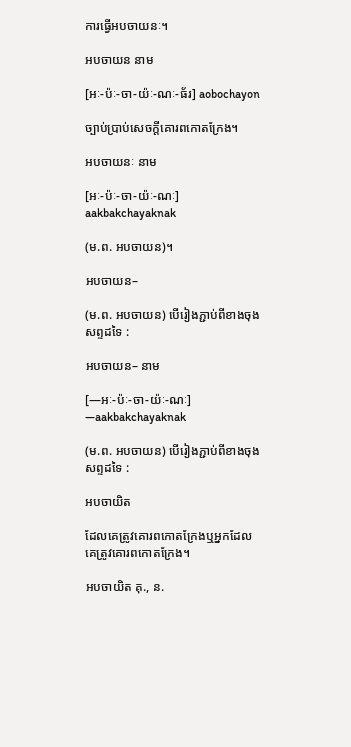ការធ្វើអបចាយនៈ។

អបចាយន នាម

[អៈ-ប៉ៈ-ចា-យ៉ៈ-ណៈ-ធ័រ] aobochayon

ច្បាប់ប្រាប់សេចក្ដីគោរពកោតក្រែង។

អបចាយនៈ នាម

[អៈ-ប៉ៈ-ចា-យ៉ៈ-ណៈ] aakbakchayaknak

(ម.ព. អបចាយន)។

អបចាយន–

(ម.ព. អបចាយន) បើរៀងភ្ជាប់ពីខាងចុងសព្ទដទៃ :

អបចាយន– នាម

[—អៈ-ប៉ៈ-ចា-យ៉ៈ-ណៈ] —aakbakchayaknak

(ម.ព. អបចាយន) បើរៀងភ្ជាប់ពីខាងចុងសព្ទដទៃ :

អបចាយិត

ដែលគេត្រូវគោរពកោតក្រែងឬអ្នកដែលគេត្រូវគោរពកោតក្រែង។

អបចាយិត គុ., ន.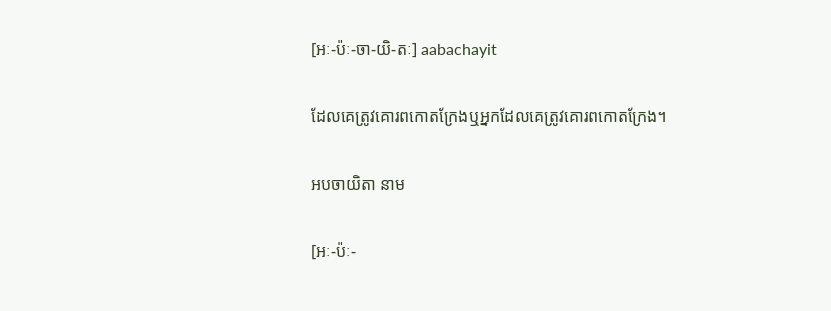[អៈ-ប៉ៈ-ចា-យិ-តៈ] aabachayit

ដែលគេត្រូវគោរពកោតក្រែងឬអ្នកដែលគេត្រូវគោរពកោតក្រែង។

អបចាយិតា នាម

[អៈ-ប៉ៈ-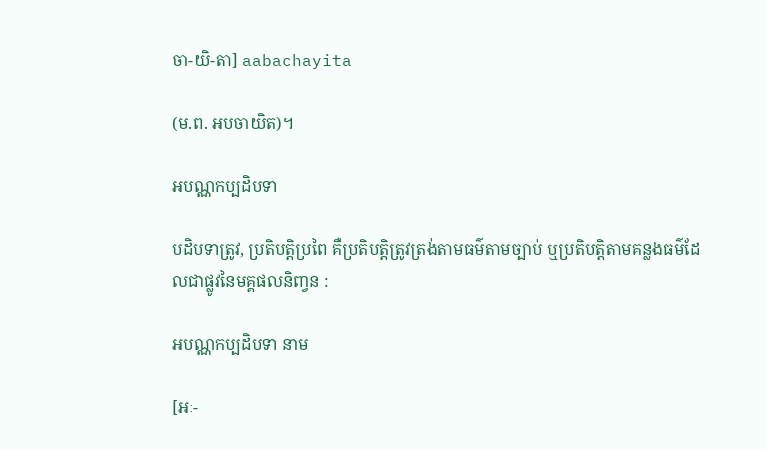ចា-យិ-តា] aabachayita

(ម.ព. អបចាយិត)។

អបណ្ណកប្បដិបទា

បដិបទាត្រូវ, ប្រតិបត្តិប្រពៃ គឺប្រតិបត្តិត្រូវត្រង់តាមធម៌តាមច្បាប់ ឬប្រតិបត្តិតាមគន្លងធម៌ដែលជាផ្លូវនៃមគ្គផលនិញ្វន :

អបណ្ណកប្បដិបទា នាម

[អៈ-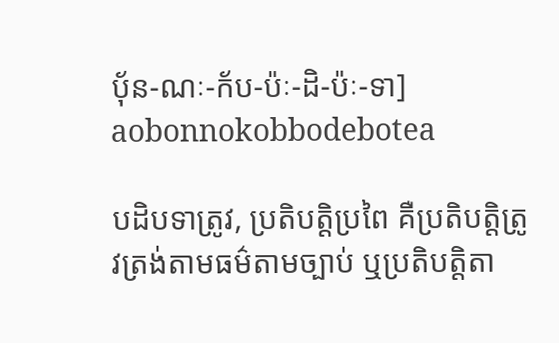បុ័ន-ណៈ-ក័ប-ប៉ៈ-ដិ-ប៉ៈ-ទា] aobonnokobbodebotea

បដិបទាត្រូវ, ប្រតិបត្តិប្រពៃ គឺប្រតិបត្តិត្រូវត្រង់តាមធម៌តាមច្បាប់ ឬប្រតិបត្តិតា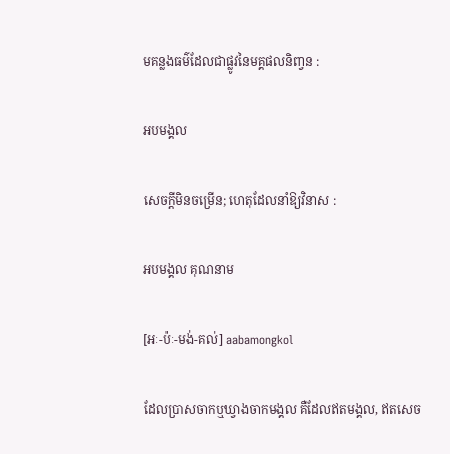មគន្លងធម៌ដែលជាផ្លូវនៃមគ្គផលនិញ្វន :

អបមង្គល

សេចក្ដីមិនចម្រើន; ហេតុដែលនាំឱ្យវិនាស :

អបមង្គល គុណនាម

[អៈ-ប៉ៈ-មង់-គល់] aabamongkol

ដែលប្រាសចាកឬឃ្វាងចាកមង្គល គឺដែលឥតមង្គល, ឥតសេច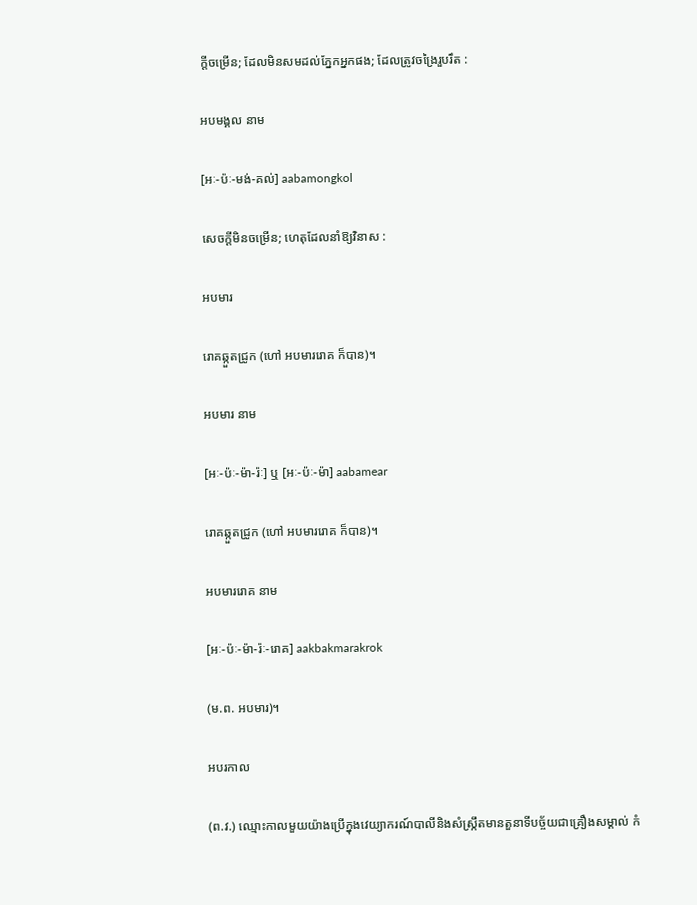ក្ដីចម្រើន; ដែលមិនសមដល់ភ្នែកអ្នកផង; ដែលត្រូវចង្រៃរួបរឹត :

អបមង្គល នាម

[អៈ-ប៉ៈ-មង់-គល់] aabamongkol

សេចក្ដីមិនចម្រើន; ហេតុដែលនាំឱ្យវិនាស :

អបមារ

រោគឆ្កួតជ្រូក (ហៅ អបមាររោគ ក៏បាន)។

អបមារ នាម

[អៈ-ប៉ៈ-ម៉ា-រ៉ៈ] ឬ [អៈ-ប៉ៈ-ម៉ា] aabamear

រោគឆ្កួតជ្រូក (ហៅ អបមាររោគ ក៏បាន)។

អបមាររោគ នាម

[អៈ-ប៉ៈ-ម៉ា-រ៉ៈ-រោគ] aakbakmarakrok

(ម.ព. អបមារ)។

អបរកាល

(ព.វ.) ឈ្មោះកាលមួយយ៉ាងប្រើក្នុងវេយ្យាករណ៍បាលីនិងសំស្ក្រឹតមានតួនាទីបច្ច័យជាគ្រឿងសម្គាល់ កំ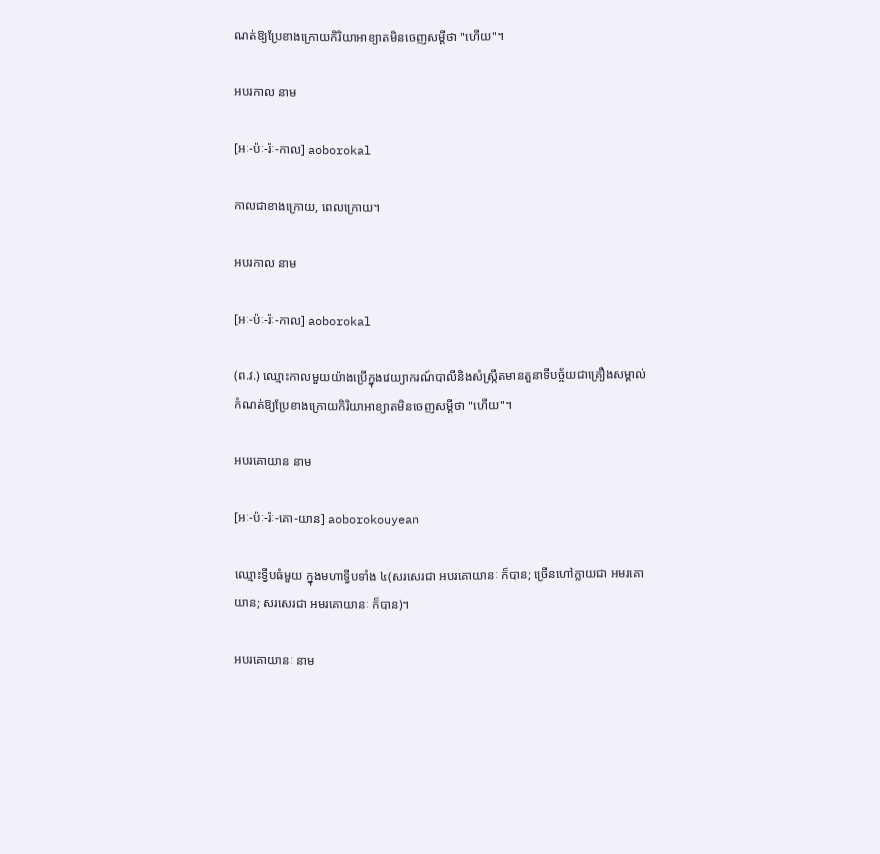ណត់ឱ្យប្រែខាងក្រោយកិរិយាអាខ្យាតមិនចេញសម្ដីថា "ហើយ"។

អបរកាល នាម

[អៈ-ប៉ៈ-រ៉ៈ-កាល] aoborokal

កាលជាខាងក្រោយ, ពេលក្រោយ។

អបរកាល នាម

[អៈ-ប៉ៈ-រ៉ៈ-កាល] aoborokal

(ព.វ.) ឈ្មោះកាលមួយយ៉ាងប្រើក្នុងវេយ្យាករណ៍បាលីនិងសំស្ក្រឹតមានតួនាទីបច្ច័យជាគ្រឿងសម្គាល់ កំណត់ឱ្យប្រែខាងក្រោយកិរិយាអាខ្យាតមិនចេញសម្ដីថា "ហើយ"។

អបរគោយាន នាម

[អៈ-ប៉ៈ-រ៉ៈ-គោ-យាន] aoborokouyean

ឈ្មោះទ្វីបធំមួយ ក្នុងមហាទ្វីបទាំង ៤(សរសេរជា អបរគោយានៈ ក៏បាន; ច្រើនហៅក្លាយជា អមរគោយាន; សរសេរជា អមរគោយានៈ ក៏បាន)។

អបរគោយានៈ នាម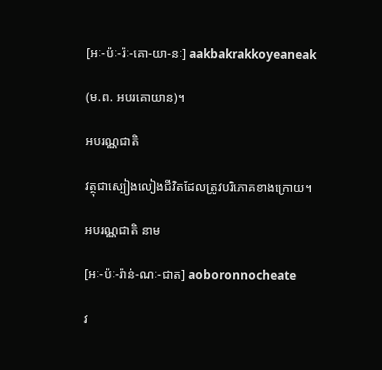[អៈ-ប៉ៈ-រ៉ៈ-គោ-យា-នៈ] aakbakrakkoyeaneak

(ម.ព. អបរគោយាន)។

អបរណ្ណជាតិ

វត្ថុជាស្បៀងលៀងជីវិតដែលត្រូវបរិភោគខាងក្រោយ។

អបរណ្ណជាតិ នាម

[អៈ-ប៉ៈ-រ៉ាន់-ណៈ-ជាត] aoboronnocheate

វ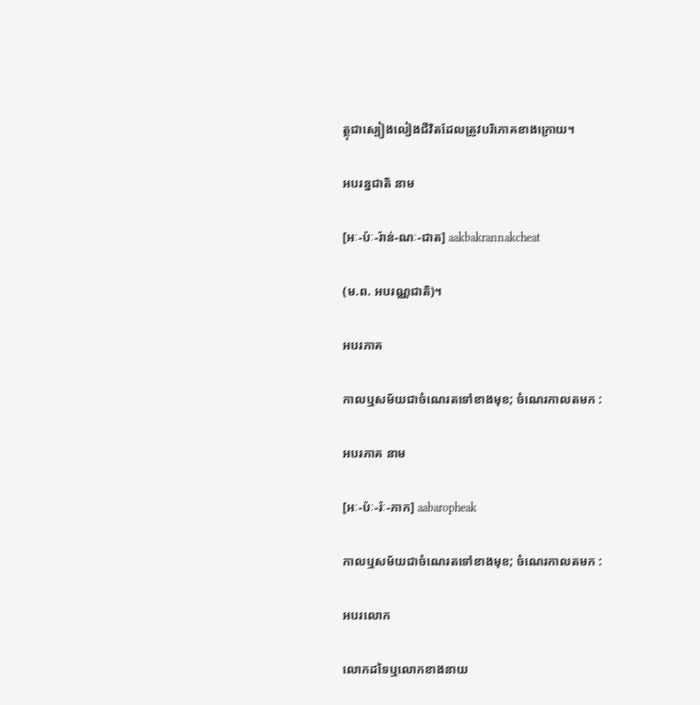ត្ថុជាស្បៀងលៀងជីវិតដែលត្រូវបរិភោគខាងក្រោយ។

អបរន្នជាតិ នាម

[អៈ-ប៉ៈ-រ៉ាន់-ណៈ-ជាត] aakbakrannakcheat

(ម.ព. អបរណ្ណជាតិ)។

អបរភាគ

កាលឬសម័យជាចំណេរតទៅខាងមុខ; ចំណេរកាលតមក :

អបរភាគ នាម

[អៈ-ប៉ៈ-រ៉ៈ-ភាក] aabaropheak

កាលឬសម័យជាចំណេរតទៅខាងមុខ; ចំណេរកាលតមក :

អបរលោក

លោកដទៃឬលោកខាងនាយ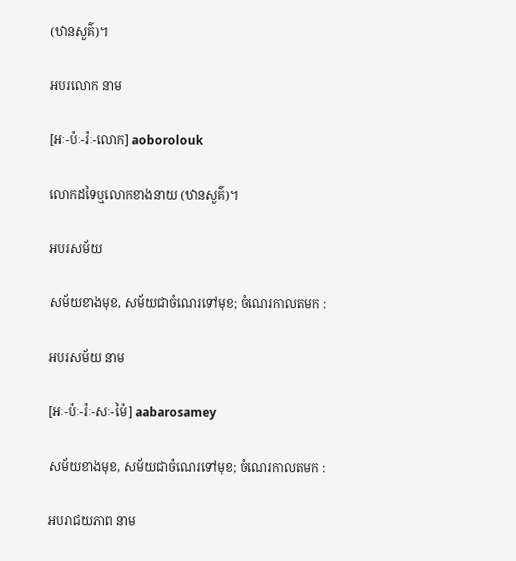(ឋានសួគ៌)។

អបរលោក នាម

[អៈ-ប៉ៈ-រ៉ៈ-លោក] aoborolouk

លោកដទៃឬលោកខាងនាយ (ឋានសួគ៌)។

អបរសម័យ

សម័យខាងមុខ, សម័យជាចំណេរទៅមុខ; ចំណេរកាលតមក :

អបរសម័យ នាម

[អៈ-ប៉ៈ-រ៉ៈ-សៈ-ម៉ៃ] aabarosamey

សម័យខាងមុខ, សម័យជាចំណេរទៅមុខ; ចំណេរកាលតមក :

អបរាជយភាព នាម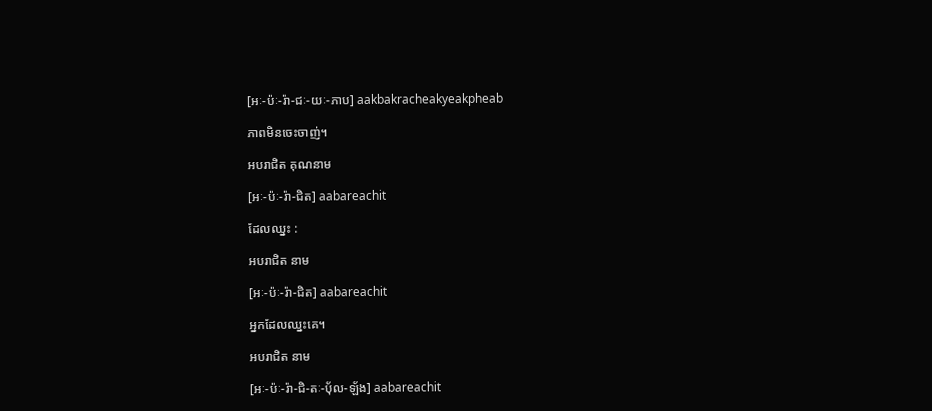[អៈ-ប៉ៈ-រ៉ា-ជៈ-យៈ-ភាប] aakbakracheakyeakpheab

ភាពមិនចេះចាញ់។

អបរាជិត គុណនាម

[អៈ-ប៉ៈ-រ៉ា-ជិត] aabareachit

ដែលឈ្នះ :

អបរាជិត នាម

[អៈ-ប៉ៈ-រ៉ា-ជិត] aabareachit

អ្នកដែលឈ្នះគេ។

អបរាជិត នាម

[អៈ-ប៉ៈ-រ៉ា-ជិ-តៈ-ប៉័ល-ឡ័ង] aabareachit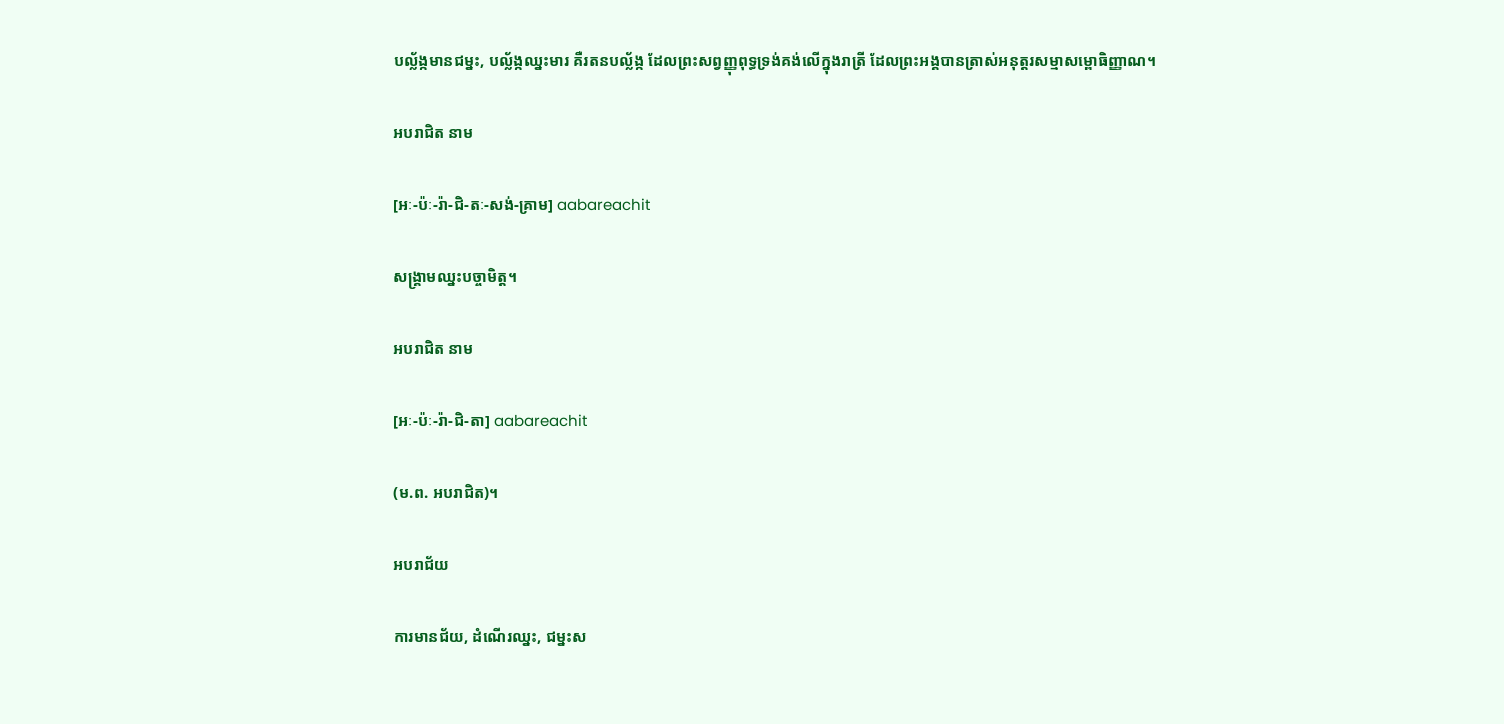បល្ល័ង្កមានជម្នះ, បល្ល័ង្កឈ្នះមារ គឺរតនបល្ល័ង្ក ដែលព្រះសព្វញ្ញុពុទ្ធទ្រង់គង់លើក្នុងរាត្រី ដែលព្រះអង្គបានត្រាស់អនុត្តរសម្មាសម្ពោធិញ្ញាណ។

អបរាជិត នាម

[អៈ-ប៉ៈ-រ៉ា-ជិ-តៈ-សង់-គ្រាម] aabareachit

សង្គ្រាមឈ្នះបច្ចាមិត្ត។

អបរាជិត នាម

[អៈ-ប៉ៈ-រ៉ា-ជិ-តា] aabareachit

(ម.ព. អបរាជិត)។

អបរាជ័យ

ការមានជ័យ, ដំណើរឈ្នះ, ជម្នះស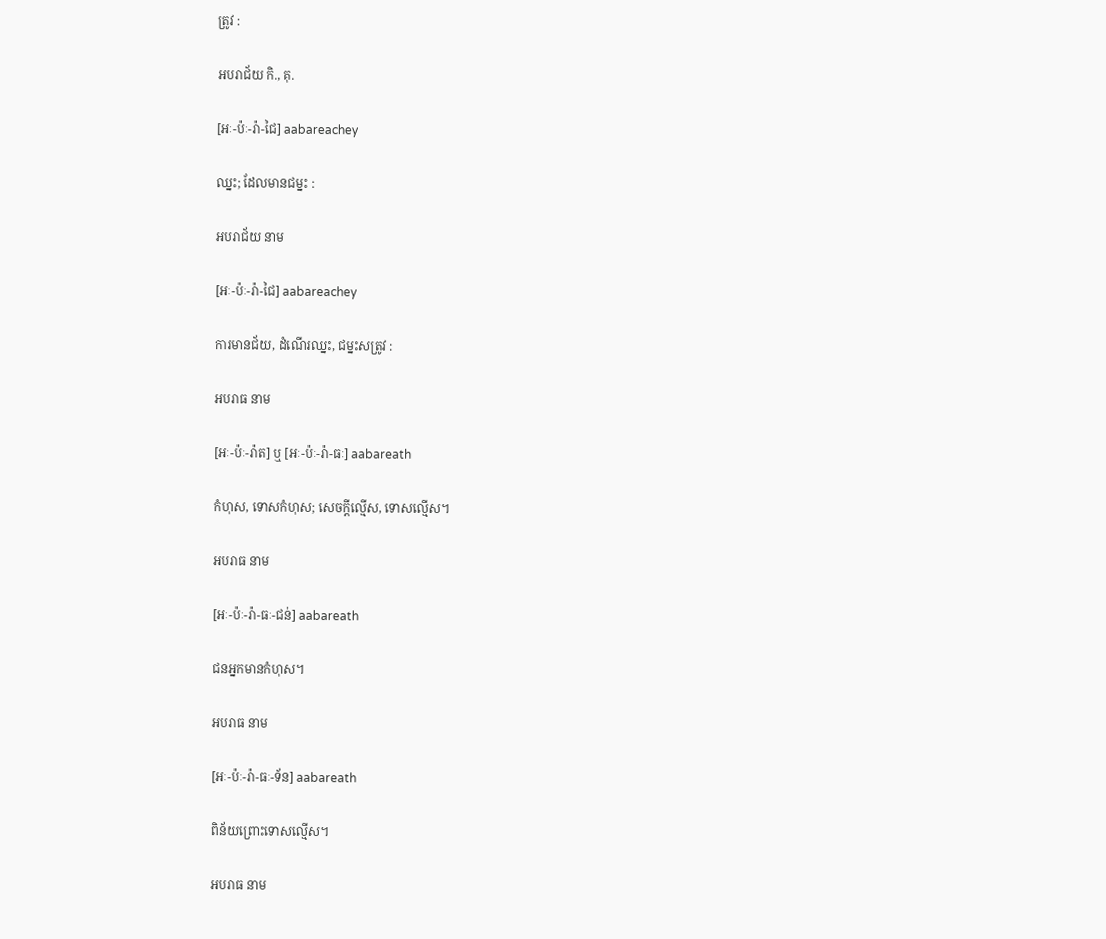ត្រូវ :

អបរាជ័យ កិ., គុ.

[អៈ-ប៉ៈ-រ៉ា-ជៃ] aabareachey

ឈ្នះ; ដែលមានជម្នះ :

អបរាជ័យ នាម

[អៈ-ប៉ៈ-រ៉ា-ជៃ] aabareachey

ការមានជ័យ, ដំណើរឈ្នះ, ជម្នះសត្រូវ :

អបរាធ នាម

[អៈ-ប៉ៈ-រ៉ាត] ឬ [អៈ-ប៉ៈ-រ៉ា-ធៈ] aabareath

កំហុស, ទោសកំហុស; សេចក្ដីល្មើស, ទោសល្មើស។

អបរាធ នាម

[អៈ-ប៉ៈ-រ៉ា-ធៈ-ជន់] aabareath

ជនអ្នកមានកំហុស។

អបរាធ នាម

[អៈ-ប៉ៈ-រ៉ា-ធៈ-ទ័ន] aabareath

ពិន័យព្រោះទោសល្មើស។

អបរាធ នាម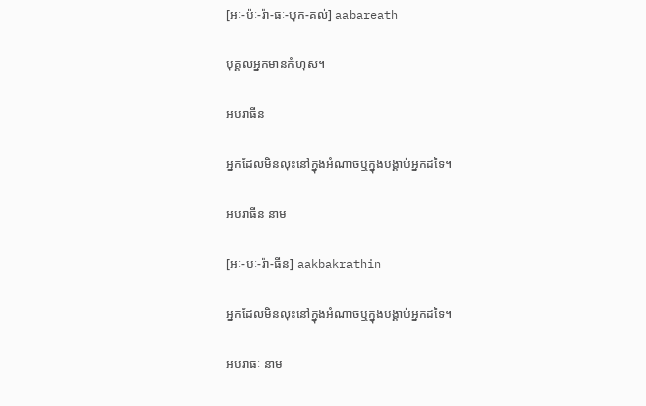[អៈ-ប៉ៈ-រ៉ា-ធៈ-បុក-គល់] aabareath

បុគ្គលអ្នកមានកំហុស។

អបរាធីន

អ្នកដែលមិនលុះនៅក្នុងអំណាចឬក្នុងបង្គាប់អ្នកដទៃ។

អបរាធីន នាម

[អៈ-បៈ-រ៉ា-ធីន] aakbakrathin

អ្នកដែលមិនលុះនៅក្នុងអំណាចឬក្នុងបង្គាប់អ្នកដទៃ។

អបរាធៈ នាម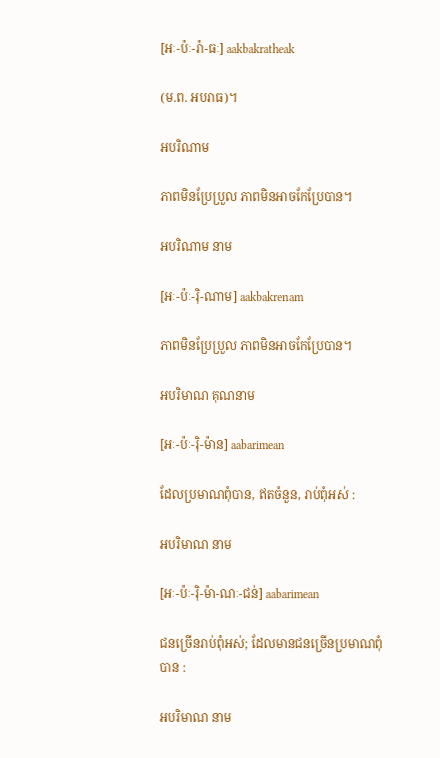[អៈ-ប៉ៈ-រ៉ា-ធៈ] aakbakratheak

(ម.ព. អបរាធ)។

អបរិណាម

ភាពមិនប្រែប្រួល ភាពមិនអាចកែប្រែបាន។

អបរិណាម នាម

[អៈ-ប៉ៈ-រ៉ិ-ណាម] aakbakrenam

ភាពមិនប្រែប្រួល ភាពមិនអាចកែប្រែបាន។

អបរិមាណ គុណនាម

[អៈ-ប៉ៈ-រ៉ិ-ម៉ាន] aabarimean

ដែលប្រមាណពុំបាន, ឥតចំនួន, រាប់ពុំអស់ :

អបរិមាណ នាម

[អៈ-ប៉ៈ-រ៉ិ-ម៉ា-ណៈ-ជន់] aabarimean

ជនច្រើនរាប់ពុំអស់; ដែលមានជនច្រើនប្រមាណពុំបាន :

អបរិមាណ នាម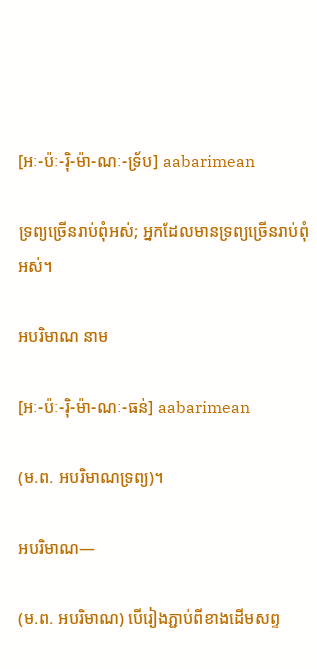[អៈ-ប៉ៈ-រ៉ិ-ម៉ា-ណៈ-ទ្រ័ប] aabarimean

ទ្រព្យច្រើនរាប់ពុំអស់; អ្នកដែលមានទ្រព្យច្រើនរាប់ពុំអស់។

អបរិមាណ នាម

[អៈ-ប៉ៈ-រ៉ិ-ម៉ា-ណៈ-ធន់] aabarimean

(ម.ព. អបរិមាណទ្រព្យ)។

អបរិមាណ—

(ម.ព. អបរិមាណ) បើរៀងភ្ជាប់ពីខាងដើមសព្ទ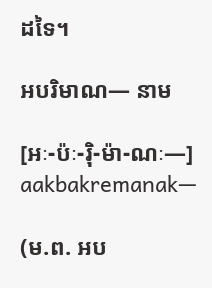ដទៃ។

អបរិមាណ— នាម

[អៈ-ប៉ៈ-រ៉ិ-ម៉ា-ណៈ—] aakbakremanak—

(ម.ព. អប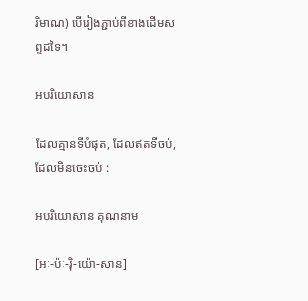រិមាណ) បើរៀងភ្ជាប់ពីខាងដើមសព្ទដទៃ។

អបរិយោសាន

ដែលគ្មានទីបំផុត, ដែលឥតទីចប់, ដែលមិនចេះចប់ :

អបរិយោសាន គុណនាម

[អៈ-ប៉ៈ-រ៉ិ-យ៉ោ-សាន]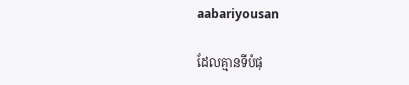aabariyousan

ដែលគ្មានទីបំផុ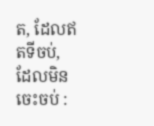ត, ដែលឥតទីចប់, ដែលមិនចេះចប់ :